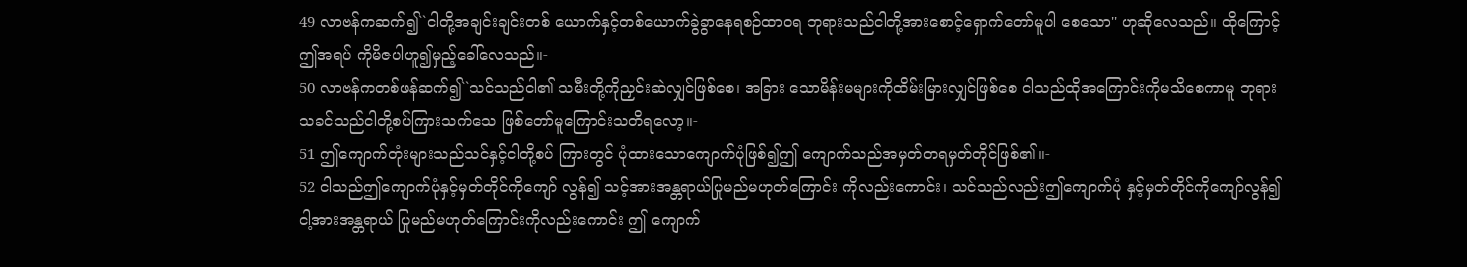49 လာဗန်ကဆက်၍``ငါတို့အချင်းချင်းတစ် ယောက်နှင့်တစ်ယောက်ခွဲခွာနေရစဉ်ထာဝရ ဘုရားသည်ငါတို့အားစောင့်ရှောက်တော်မူပါ စေသော'' ဟုဆိုလေသည်။ ထိုကြောင့်ဤအရပ် ကိုမိဇပါဟူ၍မှည့်ခေါ်လေသည်။-
50 လာဗန်ကတစ်ဖန်ဆက်၍``သင်သည်ငါ၏ သမီးတို့ကိုညှင်းဆဲလျှင်ဖြစ်စေ၊ အခြား သောမိန်းမများကိုထိမ်းမြားလျှင်ဖြစ်စေ ငါသည်ထိုအကြောင်းကိုမသိစေကာမူ ဘုရားသခင်သည်ငါတို့စပ်ကြားသက်သေ ဖြစ်တော်မူကြောင်းသတိရလော့။-
51 ဤကျောက်တုံးများသည်သင်နှင့်ငါတို့စပ် ကြားတွင် ပုံထားသောကျောက်ပုံဖြစ်၍ဤ ကျောက်သည်အမှတ်တရမှတ်တိုင်ဖြစ်၏။-
52 ငါသည်ဤကျောက်ပုံနှင့်မှတ်တိုင်ကိုကျော် လွန်၍ သင့်အားအန္တရာယ်ပြုမည်မဟုတ်ကြောင်း ကိုလည်းကောင်း၊ သင်သည်လည်းဤကျောက်ပုံ နှင့်မှတ်တိုင်ကိုကျော်လွန်၍ ငါ့အားအန္တရာယ် ပြုမည်မဟုတ်ကြောင်းကိုလည်းကောင်း ဤ ကျောက်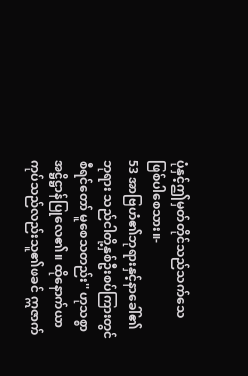ပုံနှင့်ဤမှတ်တိုင်သည်သက်သေ ဖြစ်ပါစေသား။-
53 အာဗြဟံ၏ဘုရားနှင့်နာခေါ်၏ဘုရား သည်ငါတို့နှစ်ဦးစပ်ကြားတွင်စီရင်တော် မူစေသတည်း'' ဟုသစ္စာအဋ္ဌိဋ္ဌာန်ပြုလေ၏။ ထိုနောက်ယာကုပ်သည်လည်းသူ၏ဖခင် ဣဇာက်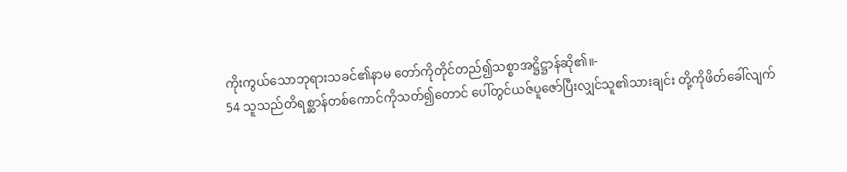ကိုးကွယ်သောဘုရားသခင်၏နာမ တော်ကိုတိုင်တည်၍သစ္စာအဋ္ဌိဋ္ဌာန်ဆို၏။-
54 သူသည်တိရစ္ဆာန်တစ်ကောင်ကိုသတ်၍တောင် ပေါ်တွင်ယဇ်ပူဇော်ပြီးလျှင်သူ၏သားချင်း တို့ကိုဖိတ်ခေါ်လျက်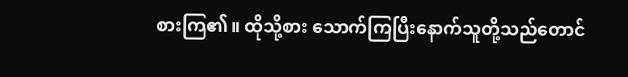စားကြ၏။ ထိုသို့စား သောက်ကြပြီးနောက်သူတို့သည်တောင်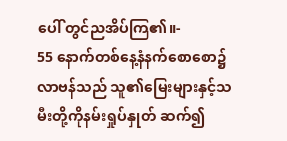ပေါ် တွင်ညအိပ်ကြ၏။-
55 နောက်တစ်နေ့နံနက်စောစော၌လာဗန်သည် သူ၏မြေးများနှင့်သမီးတို့ကိုနမ်းရှုပ်နှုတ် ဆက်၍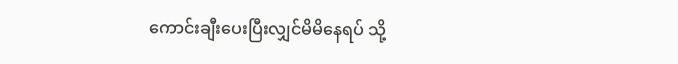ကောင်းချီးပေးပြီးလျှင်မိမိနေရပ် သို့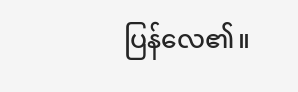ပြန်လေ၏။